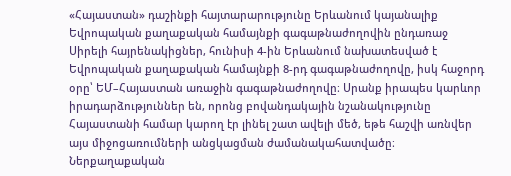«Հայաստան» դաշինքի հայտարարությունը Երևանում կայանալիք Եվրոպական քաղաքական համայնքի գագաթնաժողովին ընդառաջ
Սիրելի հայրենակիցներ, հունիսի 4-ին Երևանում նախատեսված է Եվրոպական քաղաքական համայնքի 8-րդ գագաթնաժողովը, իսկ հաջորդ օրը՝ ԵՄ–Հայաստան առաջին գագաթնաժողովը։ Սրանք իրապես կարևոր իրադարձություններ են, որոնց բովանդակային նշանակությունը Հայաստանի համար կարող էր լինել շատ ավելի մեծ, եթե հաշվի առնվեր այս միջոցառումների անցկացման ժամանակահատվածը։ Ներքաղաքական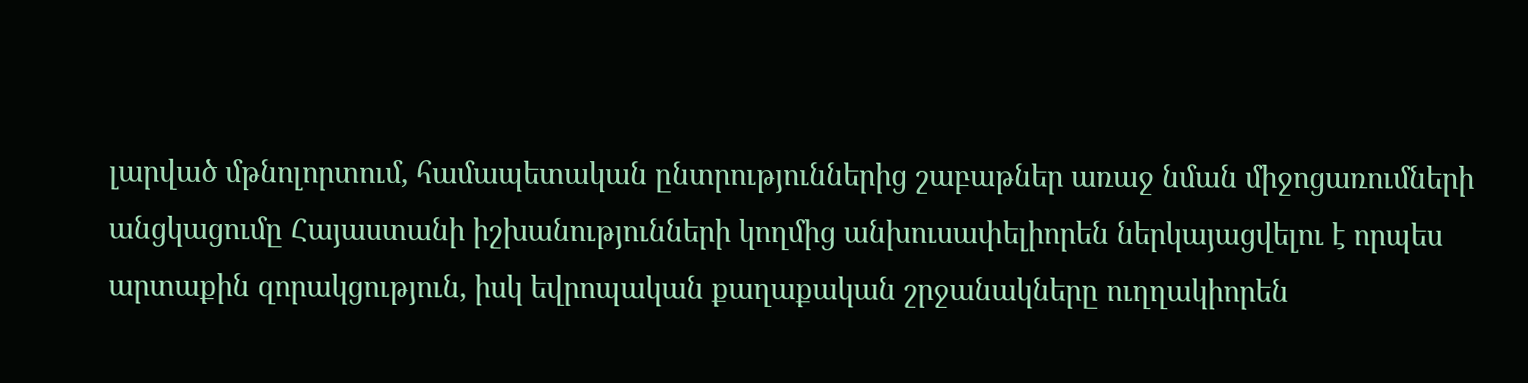լարված մթնոլորտում, համապետական ընտրություններից շաբաթներ առաջ նման միջոցառումների անցկացումը Հայաստանի իշխանությունների կողմից անխուսափելիորեն ներկայացվելու է որպես արտաքին զորակցություն, իսկ եվրոպական քաղաքական շրջանակները ուղղակիորեն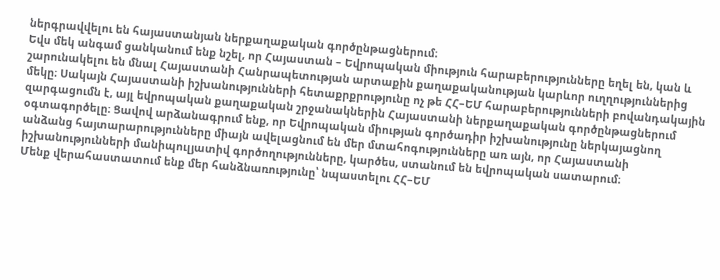ներգրավվելու են հայաստանյան ներքաղաքական գործընթացներում։
Եվս մեկ անգամ ցանկանում ենք նշել, որ Հայաստան – Եվրոպական միություն հարաբերությունները եղել են, կան և շարունակելու են մնալ Հայաստանի Հանրապետության արտաքին քաղաքականության կարևոր ուղղություններից մեկը։ Սակայն Հայաստանի իշխանությունների հետաքրքրությունը ոչ թե ՀՀ–ԵՄ հարաբերությունների բովանդակային զարգացումն է, այլ եվրոպական քաղաքական շրջանակներին Հայաստանի ներքաղաքական գործընթացներում օգտագործելը։ Ցավով արձանագրում ենք, որ Եվրոպական միության գործադիր իշխանությունը ներկայացնող անձանց հայտարարությունները միայն ավելացնում են մեր մտահոգությունները առ այն, որ Հայաստանի իշխանությունների մանիպուլյատիվ գործողությունները, կարծես, ստանում են եվրոպական սատարում։
Մենք վերահաստատում ենք մեր հանձնառությունը՝ նպաստելու ՀՀ–ԵՄ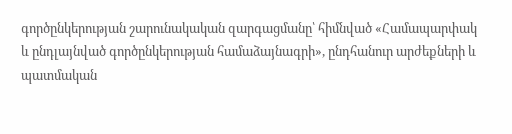գործընկերության շարունակական զարգացմանը՝ հիմնված «Համապարփակ և ընդլայնված գործընկերության համաձայնագրի», ընդհանուր արժեքների և պատմական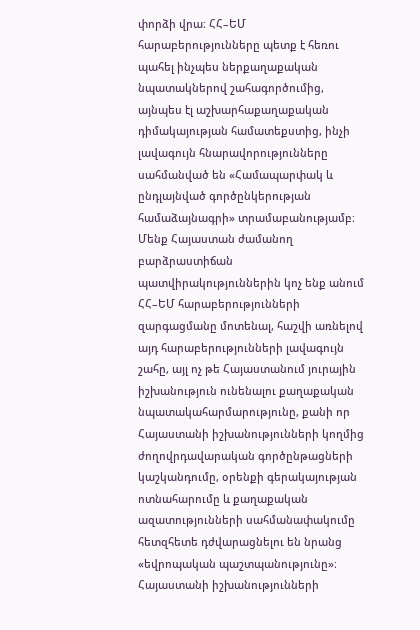փորձի վրա։ ՀՀ–ԵՄ հարաբերությունները պետք է հեռու պահել ինչպես ներքաղաքական նպատակներով շահագործումից, այնպես էլ աշխարհաքաղաքական դիմակայության համատեքստից, ինչի լավագույն հնարավորությունները սահմանված են «Համապարփակ և ընդլայնված գործընկերության համաձայնագրի» տրամաբանությամբ։
Մենք Հայաստան ժամանող բարձրաստիճան պատվիրակություններին կոչ ենք անում ՀՀ–ԵՄ հարաբերությունների զարգացմանը մոտենալ, հաշվի առնելով այդ հարաբերությունների լավագույն շահը, այլ ոչ թե Հայաստանում յուրային իշխանություն ունենալու քաղաքական նպատակահարմարությունը, քանի որ Հայաստանի իշխանությունների կողմից ժողովրդավարական գործընթացների կաշկանդումը, օրենքի գերակայության ոտնահարումը և քաղաքական ազատությունների սահմանափակումը հետզհետե դժվարացնելու են նրանց «եվրոպական պաշտպանությունը»։ Հայաստանի իշխանությունների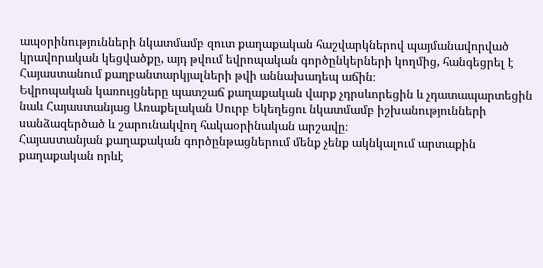ապօրինությունների նկատմամբ զուտ քաղաքական հաշվարկներով պայմանավորված կրավորական կեցվածքը, այդ թվում եվրոպական գործընկերների կողմից, հանգեցրել է Հայաստանում քաղբանտարկյալների թվի աննախադեպ աճին։
Եվրոպական կառույցները պատշաճ քաղաքական վարք չդրսևորեցին և չդատապարտեցին նաև Հայաստանյաց Առաքելական Սուրբ Եկեղեցու նկատմամբ իշխանությունների սանձազերծած և շարունակվող հակաօրինական արշավը։
Հայաստանյան քաղաքական գործընթացներում մենք չենք ակնկալում արտաքին քաղաքական որևէ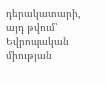դերակատարի, այդ թվում՝ Եվրոպական միության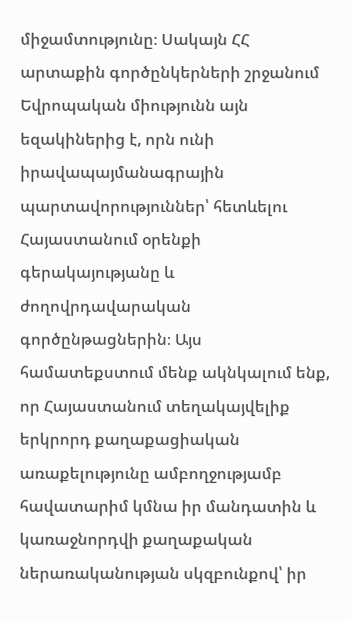միջամտությունը։ Սակայն ՀՀ արտաքին գործընկերների շրջանում Եվրոպական միությունն այն եզակիներից է, որն ունի իրավապայմանագրային պարտավորություններ՝ հետևելու Հայաստանում օրենքի գերակայությանը և ժողովրդավարական գործընթացներին։ Այս համատեքստում մենք ակնկալում ենք, որ Հայաստանում տեղակայվելիք երկրորդ քաղաքացիական առաքելությունը ամբողջությամբ հավատարիմ կմնա իր մանդատին և կառաջնորդվի քաղաքական ներառականության սկզբունքով՝ իր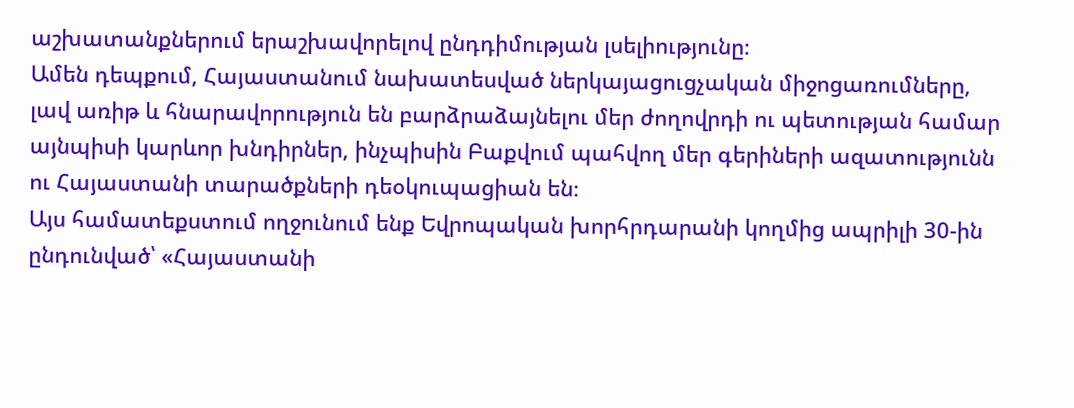աշխատանքներում երաշխավորելով ընդդիմության լսելիությունը։
Ամեն դեպքում, Հայաստանում նախատեսված ներկայացուցչական միջոցառումները, լավ առիթ և հնարավորություն են բարձրաձայնելու մեր ժողովրդի ու պետության համար այնպիսի կարևոր խնդիրներ, ինչպիսին Բաքվում պահվող մեր գերիների ազատությունն ու Հայաստանի տարածքների դեօկուպացիան են։
Այս համատեքստում ողջունում ենք Եվրոպական խորհրդարանի կողմից ապրիլի 30-ին ընդունված՝ «Հայաստանի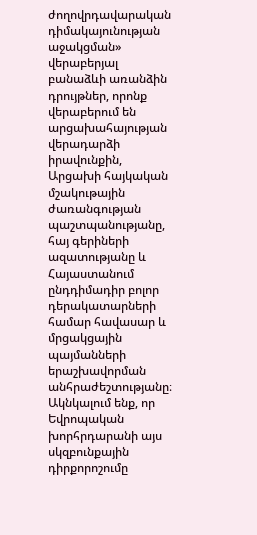ժողովրդավարական դիմակայունության աջակցման» վերաբերյալ բանաձևի առանձին դրույթներ, որոնք վերաբերում են արցախահայության վերադարձի իրավունքին, Արցախի հայկական մշակութային ժառանգության պաշտպանությանը, հայ գերիների ազատությանը և Հայաստանում ընդդիմադիր բոլոր դերակատարների համար հավասար և մրցակցային պայմանների երաշխավորման անհրաժեշտությանը։ Ակնկալում ենք, որ Եվրոպական խորհրդարանի այս սկզբունքային դիրքորոշումը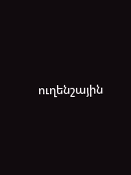ուղենշային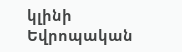կլինի Եվրոպական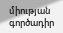միության գործադիր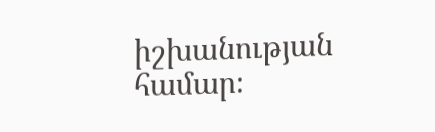իշխանության համար։